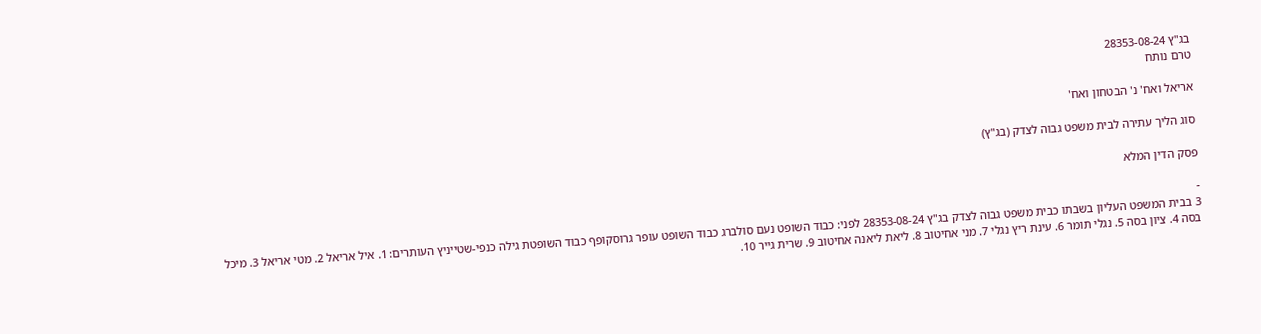בג"ץ 28353-08-24
טרם נותח

אריאל ואח' נ' הבטחון ואח'

סוג הליך עתירה לבית משפט גבוה לצדק (בג"ץ)

פסק הדין המלא

-
3 בבית המשפט העליון בשבתו כבית משפט גבוה לצדק בג"ץ 28353-08-24 לפני: כבוד השופט נעם סולברג כבוד השופט עופר גרוסקופף כבוד השופטת גילה כנפי-שטייניץ העותרים: 1. איל אריאל 2. מטי אריאל 3. מיכל בסה 4. ציון בסה 5. נגלי תומר 6. עינת ריץ נגלי 7. מני אחיטוב 8. ליאת ליאנה אחיטוב 9. שרית גייר 10.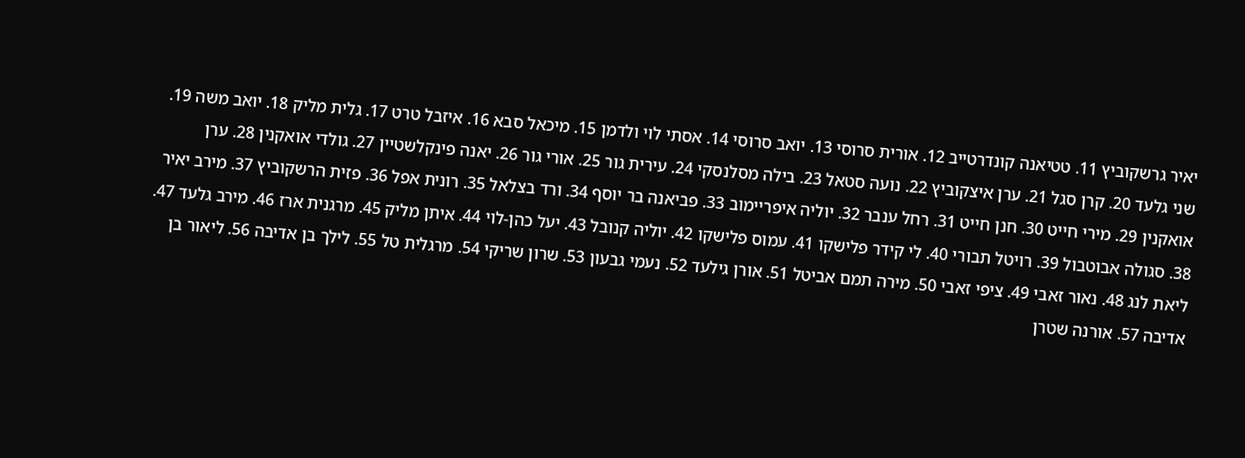יאיר גרשקוביץ 11. טטיאנה קונדרטייב 12. אורית סרוסי 13. יואב סרוסי 14. אסתי לוי ולדמן 15. מיכאל סבא 16. איזבל טרט 17. גלית מליק 18. יואב משה 19. שני גלעד 20. קרן סגל 21. ערן איצקוביץ 22. נועה סטאל 23. בילה מסלנסקי 24. עירית גור 25. אורי גור 26. יאנה פינקלשטיין 27. גולדי אואקנין 28. ערן אואקנין 29. מירי חייט 30. חנן חייט 31. רחל ענבר 32. יוליה איפריימוב 33. פביאנה בר יוסף 34. ורד בצלאל 35. רונית אפל 36. פזית הרשקוביץ 37. מירב יאיר 38. סגולה אבוטבול 39. רויטל תבורי 40. לי קידר פלישקו 41. עמוס פלישקו 42. יוליה קנובל 43. יעל כהן-לוי 44. איתן מליק 45. מרגנית ארז 46. מירב גלעד 47. ליאת לנג 48. נאור זאבי 49. ציפי זאבי 50. מירה תמם אביטל 51. אורן גילעד 52. נעמי גבעון 53. שרון שריקי 54. מרגלית טל 55. לילך בן אדיבה 56. ליאור בן אדיבה 57. אורנה שטרן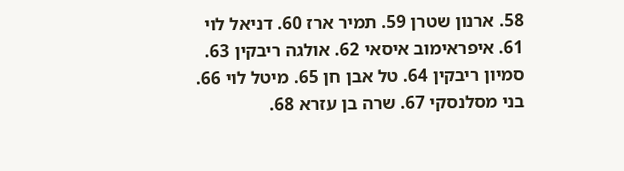58. ארנון שטרן 59. תמיר ארז 60. דניאל לוי 61. איפראימוב איסאי 62. אולגה ריבקין 63. סמיון ריבקין 64. טל אבן חן 65. מיטל לוי 66. בני מסלנסקי 67. שרה בן עזרא 68.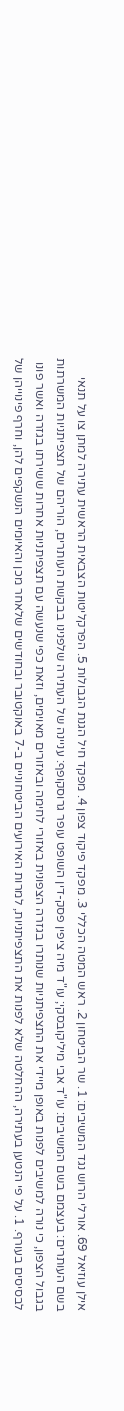אילן עוזיאל 69. אורלי הרוש נגד המשיבים: 1. שר הביטחון 2. ראש המטה הכללי 3. מפקד פיקוד צפון 4. מפקד חיל הגנת הגבולות 5. הפרקליטות הצבאית הראשית עתירה למתן צו על תנאי בשם העותרים: בעצמם בשם המשיבים: עו"ד אבי מיליקובסקי; עו"ד מיה ציפין פסק-דין השופט עופר גרוסקופף: עניינה של העתירה שלפנינו בבקשת העותרים, הוריהם של תצפיתניות המשרתות בגבול הצפון, כי נורה למשיבים לפנות באופן מיידי את התצפיתניות שנותרו בגזרה הצפונית באזורי לחימה ובאזורים מאוימים, וזאת כפי שנעשה עם תצפיתניות אחרות ששירתו בגזרה ואשר פונו לבסיסים בעורף. 1. על פי הנטען בעתירה, ההחלטה שלא לפנות את התצפיתניות, למרות האירועים הביטחוניים ב-7 באוקטובר ובחודשים שלאחר מכן והאיומים הנשקפים להן, וחרף פינוייהן של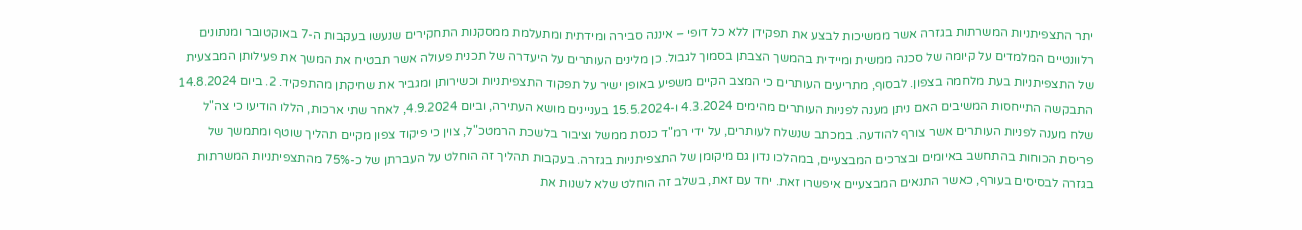יתר התצפיתניות המשרתות בגזרה אשר ממשיכות לבצע את תפקידן ללא כל דופי – איננה סבירה ומידתית ומתעלמת ממסקנות התחקירים שנעשו בעקבות ה-7 באוקטובר ומנתונים רלוונטיים המלמדים על קיומה של סכנה ממשית ומיידית בהמשך הצבתן בסמוך לגבול. כן מלינים העותרים על היעדרה של תכנית פעולה אשר תבטיח את המשך את פעילותן המבצעית של התצפיתניות בעת מלחמה בצפון. לבסוף, מתריעים העותרים כי המצב הקיים משפיע באופן ישיר על תפקוד התצפיתניות וכשירותן ומגביר את שחיקתן מהתפקיד. 2. ביום 14.8.2024 התבקשה התייחסות המשיבים האם ניתן מענה לפניות העותרים מהימים 4.3.2024 ו-15.5.2024 בעניינים מושא העתירה, וביום 4.9.2024, לאחר שתי ארכות, הללו הודיעו כי צה"ל שלח מענה לפניות העותרים אשר צורף להודעה. במכתב שנשלח לעותרים, על ידי רמ"ד כנסת ממשל וציבור בלשכת הרמטכ"ל, צוין כי פיקוד צפון מקיים תהליך שוטף ומתמשך של פריסת הכוחות בהתחשב באיומים ובצרכים המבצעיים, במהלכו נדון גם מיקומן של התצפיתניות בגזרה. בעקבות תהליך זה הוחלט על העברתן של כ-75% מהתצפיתניות המשרתות בגזרה לבסיסים בעורף, כאשר התנאים המבצעיים איפשרו זאת. יחד עם זאת, בשלב זה הוחלט שלא לשנות את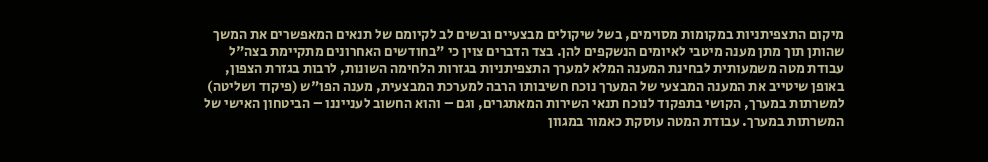מיקום התצפיתניות במקומות מסוימים, בשל שיקולים מבצעיים ובשים לב לקיומם של תנאים המאפשרים את המשך שהותן תוך מתן מענה מיטבי לאיומים הנשקפים להן. בצד הדברים צוין כי "בחודשים האחרונים מתקיימת בצה"ל עבודת מטה משמעותית לבחינת המענה המלא למערך התצפיתניות בגזרות הלחימה השונות, לרבות בגזרת הצפון, באופן שיטייב את המענה המבצעי של המערך נוכח חשיבותו הרבה למערכת המבצעית, מענה הפו"ש (פיקוד ושליטה) למשרתות במערך, הקושי בתפקוד לנוכח תנאי השירות המאתגרים, וגם – והוא החשוב לענייננו – הביטחון האישי של המשרתות במערך. עבודת המטה עוסקת כאמור במגוון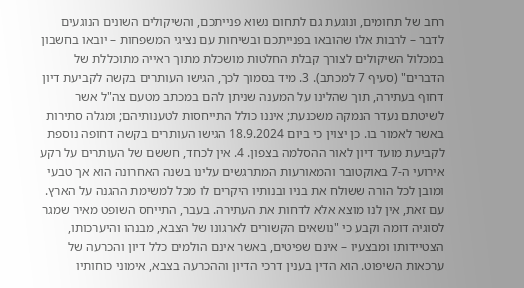רחב של תחומים, ונוגעת גם לתחום נשוא פנייתכם, והשיקולים השונים הנוגעים לדבר – לרבות אלו שהובאו בפנייתכם ובשיחות עם נציגי המשפחות – יובאו בחשבון במכלול השיקולים לצורך קבלת החלטות מושכלת מתוך ראייה מתוכללת של הדברים" (סעיף 7 למכתב). 3. מיד בסמוך לכך, הגישו העותרים בקשה לקביעת דיון דחוף בעתירה, תוך שהלינו על המענה שניתן להם במכתב מטעם צה"ל אשר לשיטתם נעדר הנמקה משכנעת; איננו כולל התייחסות לטענותיהם; ומגלה סתירות באשר לאמור בו. כן יצוין כי ביום 18.9.2024 הגישו העותרים בקשה דחופה נוספת לקביעת מועד דיון לאור ההסלמה בצפון. 4. אין לכחד, חששם של העותרים על רקע אירועי ה-7 באוקטובר והמאורעות המתרגשים עלינו בשנה האחרונה הוא אך טבעי ומובן לכל הורה ששולח את בניו ובנותיו היקרים לו מכל למשימת ההגנה על הארץ. עם זאת, אין לנו מוצא אלא לדחות את העתירה. בעבר, התייחס השופט מאיר שמגר לסוגיה דומה וקבע כי "נושאים הקשורים לארגונו של הצבא, מבנהו והיערכותו, הצטיידותו ומבצעיו – אינם שפיטים, באשר אינם הולמים כלל דיון והכרעה של ערכאות השיפוט. הוא הדין בענין דרכי הדיון וההכרעה בצבא, אימוני כוחותיו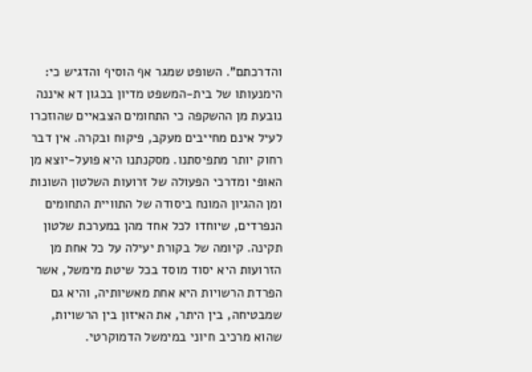והדרכתם". השופט שמגר אף הוסיף והדגיש כי: הימנעותו של בית-המשפט מדיון בכגון דא איננה נובעת מן ההשקפה כי התחומים הצבאיים שהוזכרו לעיל אינם מחייבים מעקב, פיקוח ובקרה. אין דבר רחוק יותר מתפיסתנו. מסקנתנו היא פועל-יוצא מן האופי ומדרכי הפעולה של זרועות השלטון השונות ומן ההגיון המונח ביסודה של התוויית התחומים הנפרדים, שיוחדו לכל אחד מהן במערכת שלטון תקינה. קיומה של בקורת יעילה על כל אחת מן הזרועות היא יסוד מוסד בכל שיטת מימשל, אשר הפרדת הרשויות היא אחת מאשיותיה, והיא גם שמבטיחה, בין היתר, את האיזון בין הרשויות, שהוא מרכיב חיוני במימשל הדמוקרטי.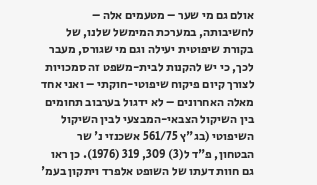אולם גם מי שער – מטעמים אלה – לחשיבותה, במערכת המימשל שלנו, של בקורת שיפוטית יעילה וגם מי שגורס, מעבר לכך, כי יש להקנות לבית-משפט זה סמכויות לצורך קיום פיקוח שיפוטי-חוקתי – ואני אחד מאלה האחרונים – לא ידגול בערבוב תחומים בין השיקול הצבאי-המבצעי לבין השיקול השיפוטי (בג"ץ 561/75 אשכנזי נ' שר הבטחון, פ"ד ל(3) 309, 319 (1976). כן ראו גם חוות דעתו של השופט אלפרד ויתקון בעמ'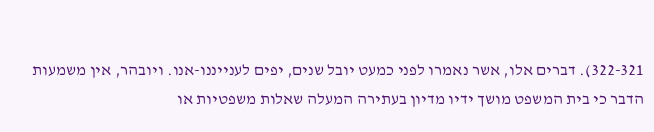322-321). דברים אלו, אשר נאמרו לפני כמעט יובל שנים, יפים לענייננו-אנו. ויובהר, אין משמעות הדבר כי בית המשפט מושך ידיו מדיון בעתירה המעלה שאלות משפטיות או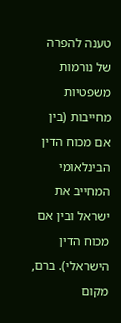טענה להפרה של נורמות משפטיות מחייבות (בין אם מכוח הדין הבינלאומי המחייב את ישראל ובין אם מכוח הדין הישראלי). ברם, מקום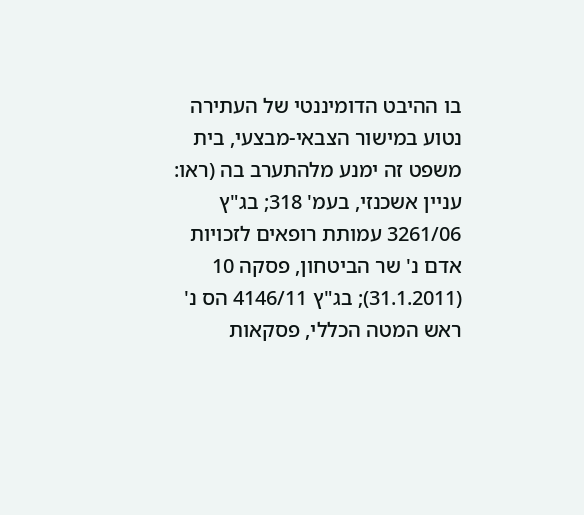בו ההיבט הדומיננטי של העתירה נטוע במישור הצבאי-מבצעי, בית משפט זה ימנע מלהתערב בה (ראו: עניין אשכנזי, בעמ' 318; בג"ץ 3261/06 עמותת רופאים לזכויות אדם נ' שר הביטחון, פסקה 10 (31.1.2011); בג"ץ 4146/11 הס נ' ראש המטה הכללי, פסקאות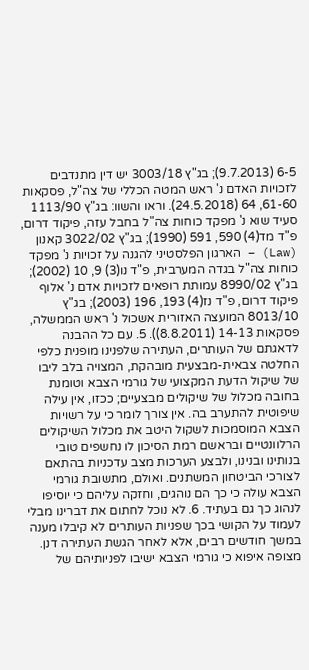6-5 (9.7.2013); בג"ץ 3003/18 יש דין מתנדבים לזכויות האדם נ' ראש המטה הכללי של צה"ל, פסקאות 61-60, 64 (24.5.2018). וראו והשוו: בג"ץ 1113/90 סעיד שוא נ' מפקד כוחות צה"ל בחבל עזה, פיקוד דרום, פ"ד מד(4) 590, 591 (1990); בג"ץ 3022/02 קאנון (Law) – הארגון הפלסטיני להגנה על זכויות נ' מפקד כוחות צה"ל בגדה המערבית, פ"ד נו(3) 9, 10 (2002); בג"ץ 8990/02 עמותת רופאים לזכויות אדם נ' אלוף פיקוד דרום, פ"ד נז(4) 193, 196 (2003); בג"ץ 8013/10 המועצה האזורית אשכול נ' ראש הממשלה, פסקאות 14-13 (8.8.2011)). 5. עם כל ההבנה לדאגתם של העותרים, העתירה שלפנינו מופנית כלפי החלטה צבאית-מבצעית מובהקת, המצויה בלב ליבו של שיקול הדעת המקצועי של גורמי הצבא וטומנת בחובה מכלול של שיקולים מבצעיים; ככזו, אין עילה שיפוטית להתערב בה. אין צורך לומר כי על רשויות הצבא המוסמכות לשקול היטב את מכלול השיקולים הרלוונטיים ובראשם רמת הסיכון לו נחשפים טובי בנותינו ובנינו, ולבצע הערכות מצב עדכניות בהתאם לצורכי הביטחון המשתנים. ואולם, מתשובת גורמי הצבא עולה כי כך הם נוהגים, וחזקה עליהם כי יוסיפו לנהוג כך גם בעתיד. 6. לא נוכל לחתום את דברינו מבלי לעמוד על הקושי בכך שפניות העותרים לא קיבלו מענה במשך חודשים רבים, אלא לאחר הגשת העתירה דנן. מצופה איפוא כי גורמי הצבא ישיבו לפניותיהם של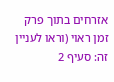אזרחים בתוך פרק זמן ראוי (וראו לעניין זה: סעיף 2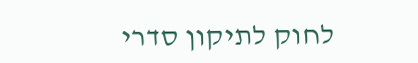לחוק לתיקון סדרי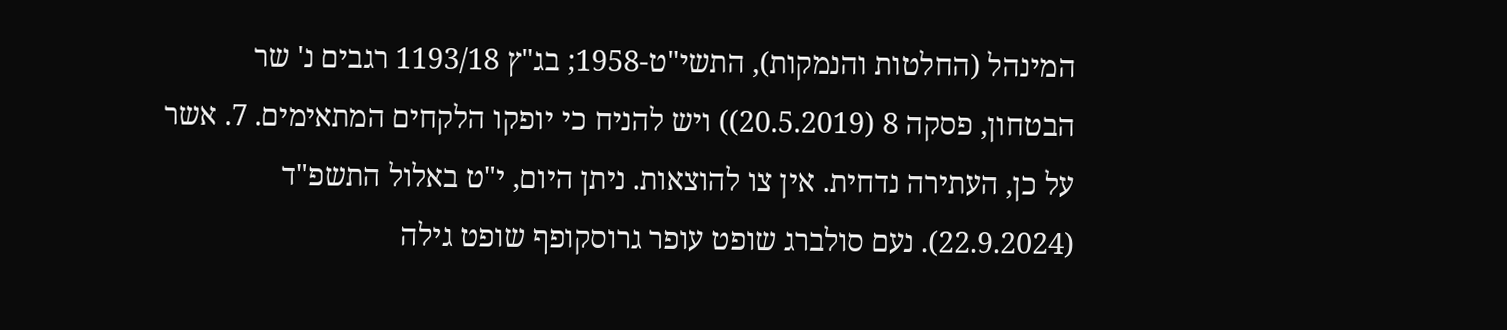המינהל (החלטות והנמקות), התשי"ט-1958; בג"ץ 1193/18 רגבים נ' שר הבטחון, פסקה 8 (20.5.2019)) ויש להניח כי יופקו הלקחים המתאימים. 7. אשר על כן, העתירה נדחית. אין צו להוצאות. ניתן היום, י"ט באלול התשפ"ד (22.9.2024). נעם סולברג שופט עופר גרוסקופף שופט גילה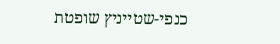כנפי-שטייניץ שופטת